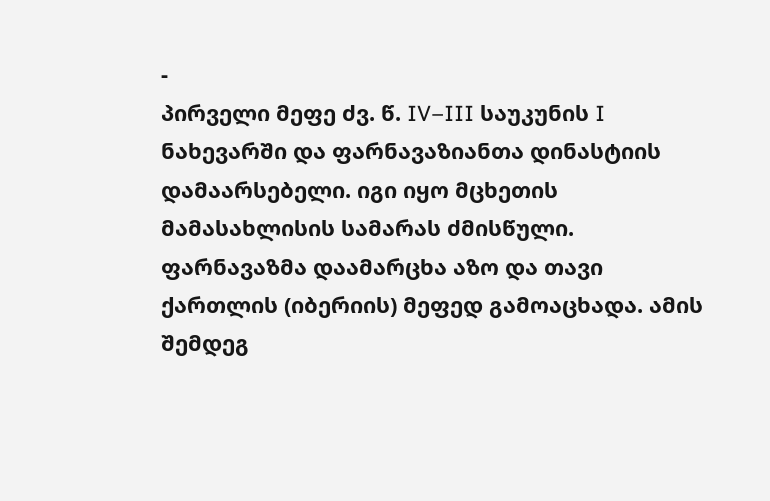-
პირველი მეფე ძვ. წ. IV–III საუკუნის I ნახევარში და ფარნავაზიანთა დინასტიის დამაარსებელი. იგი იყო მცხეთის მამასახლისის სამარას ძმისწული. ფარნავაზმა დაამარცხა აზო და თავი ქართლის (იბერიის) მეფედ გამოაცხადა. ამის შემდეგ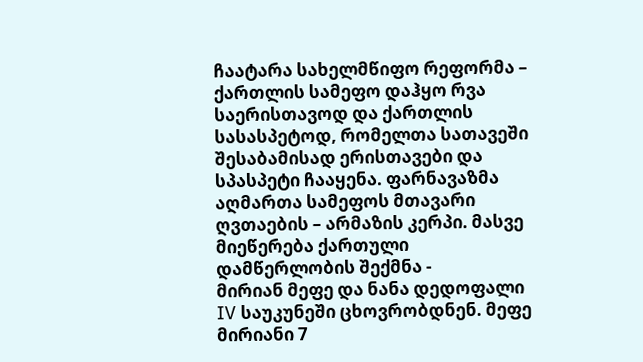ჩაატარა სახელმწიფო რეფორმა – ქართლის სამეფო დაჰყო რვა საერისთავოდ და ქართლის სასასპეტოდ, რომელთა სათავეში შესაბამისად ერისთავები და სპასპეტი ჩააყენა. ფარნავაზმა აღმართა სამეფოს მთავარი ღვთაების – არმაზის კერპი. მასვე მიეწერება ქართული დამწერლობის შექმნა -
მირიან მეფე და ნანა დედოფალი IV საუკუნეში ცხოვრობდნენ. მეფე მირიანი 7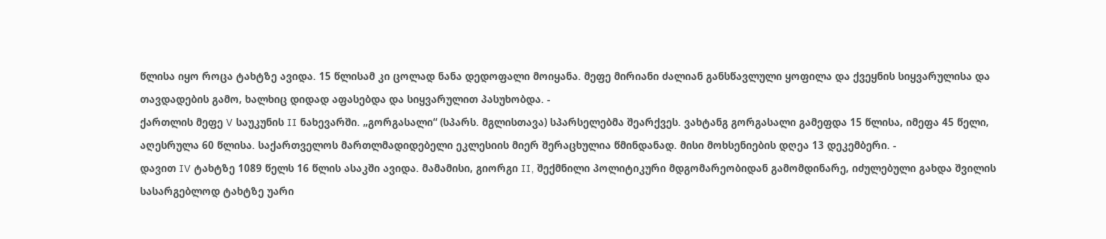წლისა იყო როცა ტახტზე ავიდა. 15 წლისამ კი ცოლად ნანა დედოფალი მოიყანა. მეფე მირიანი ძალიან განსწავლული ყოფილა და ქვეყნის სიყვარულისა და თავდადების გამო, ხალხიც დიდად აფასებდა და სიყვარულით პასუხობდა. -
ქართლის მეფე V საუკუნის II ნახევარში. „გორგასალი“ (სპარს. მგლისთავა) სპარსელებმა შეარქვეს. ვახტანგ გორგასალი გამეფდა 15 წლისა, იმეფა 45 წელი, აღესრულა 60 წლისა. საქართველოს მართლმადიდებელი ეკლესიის მიერ შერაცხულია წმინდანად. მისი მოხსენიების დღეა 13 დეკემბერი. -
დავით IV ტახტზე 1089 წელს 16 წლის ასაკში ავიდა. მამამისი, გიორგი II, შექმნილი პოლიტიკური მდგომარეობიდან გამომდინარე, იძულებული გახდა შვილის სასარგებლოდ ტახტზე უარი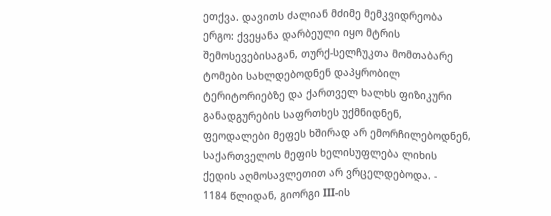ეთქვა. დავითს ძალიან მძიმე მემკვიდრეობა ერგო: ქვეყანა დარბეული იყო მტრის შემოსევებისაგან, თურქ-სელჩუკთა მომთაბარე ტომები სახლდებოდნენ დაპყრობილ ტერიტორიებზე და ქართველ ხალხს ფიზიკური განადგურების საფრთხეს უქმნიდნენ, ფეოდალები მეფეს ხშირად არ ემორჩილებოდნენ, საქართველოს მეფის ხელისუფლება ლიხის ქედის აღმოსავლეთით არ ვრცელდებოდა. -
1184 წლიდან, გიორგი III-ის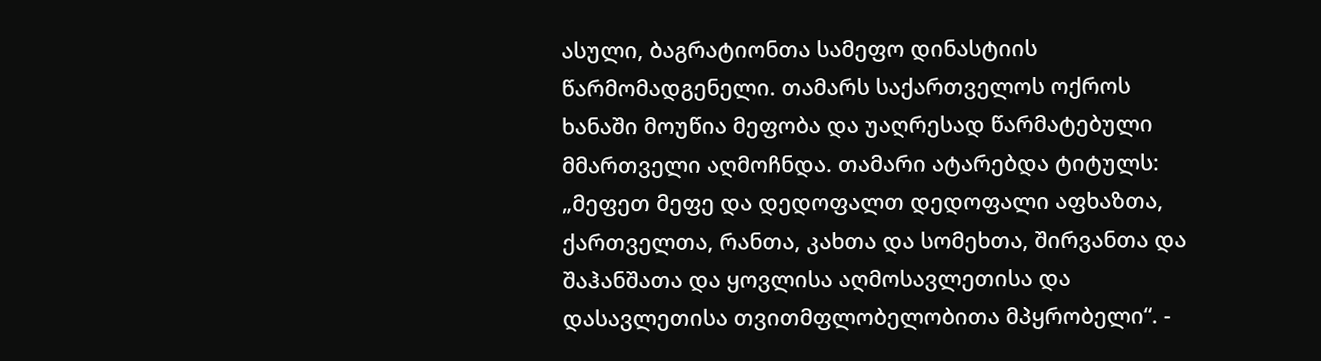ასული, ბაგრატიონთა სამეფო დინასტიის წარმომადგენელი. თამარს საქართველოს ოქროს ხანაში მოუწია მეფობა და უაღრესად წარმატებული მმართველი აღმოჩნდა. თამარი ატარებდა ტიტულს: „მეფეთ მეფე და დედოფალთ დედოფალი აფხაზთა, ქართველთა, რანთა, კახთა და სომეხთა, შირვანთა და შაჰანშათა და ყოვლისა აღმოსავლეთისა და დასავლეთისა თვითმფლობელობითა მპყრობელი“. -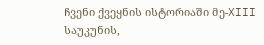ჩვენი ქვეყნის ისტორიაში მე-XIII საუკუნის,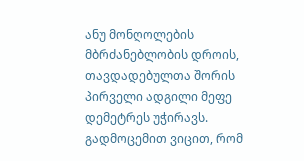ანუ მონღოლების მბრძანებლობის დროის, თავდადებულთა შორის პირველი ადგილი მეფე დემეტრეს უჭირავს.
გადმოცემით ვიცით, რომ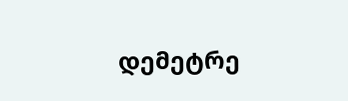დემეტრე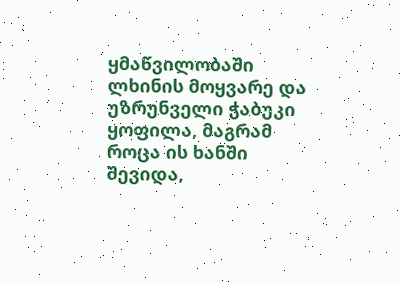ყმაწვილობაში ლხინის მოყვარე და უზრუნველი ჭაბუკი ყოფილა, მაგრამ როცა ის ხანში შევიდა,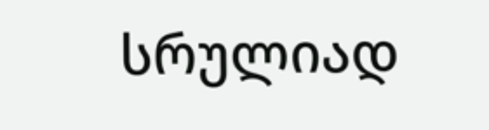სრულიად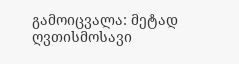გამოიცვალა: მეტად ღვთისმოსავი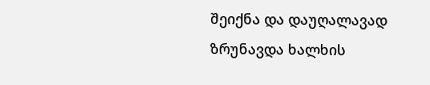შეიქნა და დაუღალავად ზრუნავდა ხალხის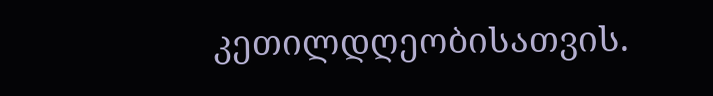კეთილდღეობისათვის.